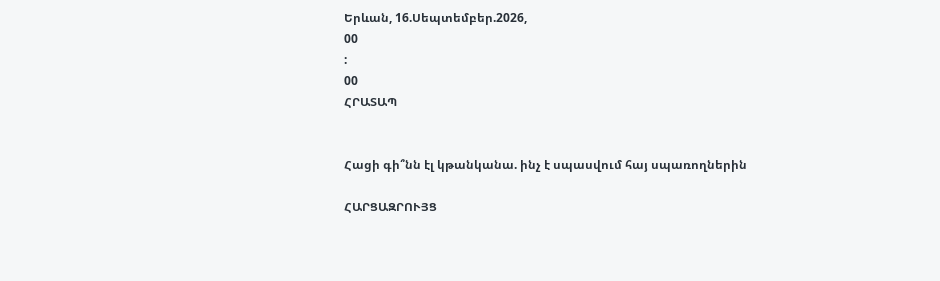Երևան, 16.Սեպտեմբեր.2026,
00
:
00
ՀՐԱՏԱՊ


Հացի գի՞նն էլ կթանկանա. ինչ է սպասվում հայ սպառողներին

ՀԱՐՑԱԶՐՈՒՅՑ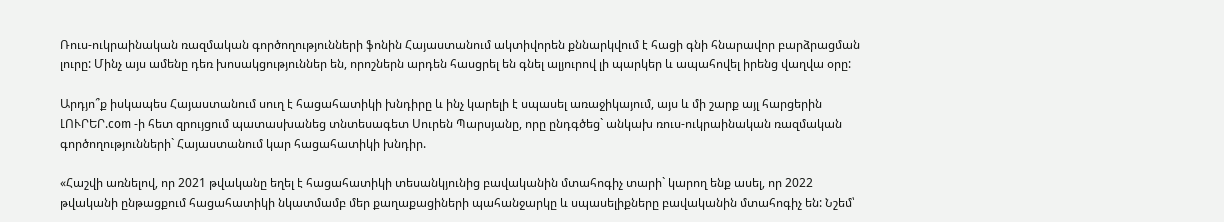Ռուս-ուկրաինական ռազմական գործողությունների ֆոնին Հայաստանում ակտիվորեն քննարկվում է հացի գնի հնարավոր բարձրացման լուրը: Մինչ այս ամենը դեռ խոսակցություններ են, որոշներն արդեն հասցրել են գնել ալյուրով լի պարկեր և ապահովել իրենց վաղվա օրը:

Արդյո՞ք իսկապես Հայաստանում սուղ է հացահատիկի խնդիրը և ինչ կարելի է սպասել առաջիկայում, այս և մի շարք այլ հարցերին ԼՈՒՐԵՐ.com -ի հետ զրույցում պատասխանեց տնտեսագետ Սուրեն Պարսյանը, որը ընդգծեց` անկախ ռուս-ուկրաինական ռազմական գործողությունների` Հայաստանում կար հացահատիկի խնդիր.

«Հաշվի առնելով, որ 2021 թվականը եղել է հացահատիկի տեսանկյունից բավականին մտահոգիչ տարի` կարող ենք ասել, որ 2022 թվականի ընթացքում հացահատիկի նկատմամբ մեր քաղաքացիների պահանջարկը և սպասելիքները բավականին մտահոգիչ են: Նշեմ՝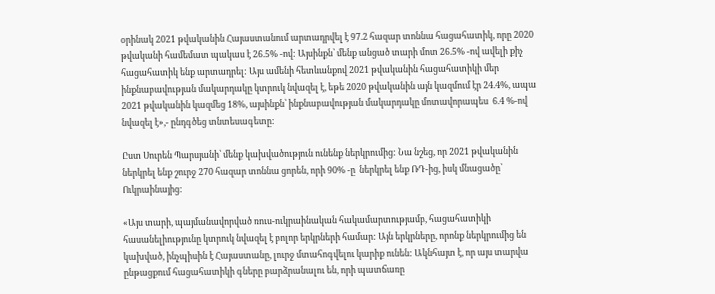օրինակ 2021 թվականին Հայաստանում արտադրվել է 97.2 հազար տոննա հացահատիկ, որը 2020 թվականի համեմատ պակաս է 26.5% -ով: Այսինքն՝ մենք անցած տարի մոտ 26.5% -ով ավելի քիչ հացահատիկ ենք արտադրել: Այս ամենի հետևանքով 2021 թվականին հացահատիկի մեր ինքնաբավության մակարդակը կտրուկ նվազել է, եթե 2020 թվականին այն կազմում էր 24.4%, ապա 2021 թվականին կազմեց 18%, այսինքն՝ ինքնաբավության մակարդակը մոտավորապես  6.4 %-ով նվազել է»,- ընդգծեց տնտեսագետը:

Ըստ Սուրեն Պարսյանի՝ մենք կախվածություն ունենք ներկրումից: Նա նշեց, որ 2021 թվականին ներկրել ենք շուրջ 270 հազար տոննա ցորեն, որի 90% -ը  ներկրել ենք ՌԴ-ից, իսկ մնացածը՝ Ուկրաինայից:

«Այս տարի, պայմանավորված ռուս-ուկրաինական հակամարտությամբ, հացահատիկի հասանելիությունը կտրուկ նվազել է բոլոր երկրների համար: Այն երկրները, որոնք ներկրումից են կախված, ինչպիսին է Հայաստանը, լուրջ մտահոգվելու կարիք ունեն: Ակնհայտ է, որ այս տարվա ընթացքում հացահատիկի գները բարձրանալու են, որի պատճառը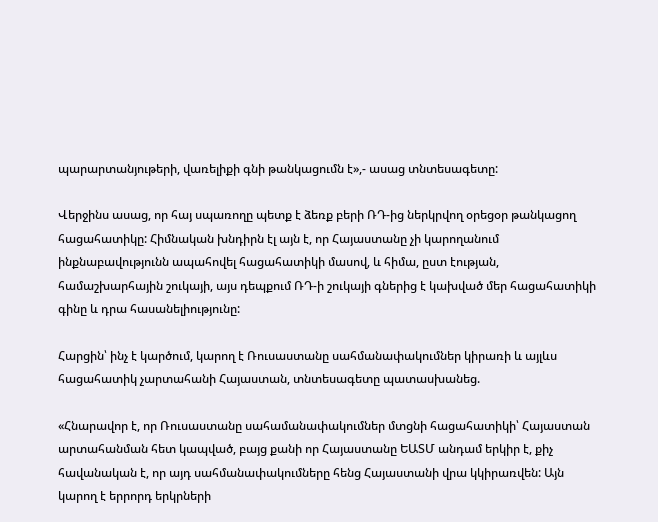պարարտանյութերի, վառելիքի գնի թանկացումն է»,- ասաց տնտեսագետը:

Վերջինս ասաց, որ հայ սպառողը պետք է ձեռք բերի ՌԴ-ից ներկրվող օրեցօր թանկացող հացահատիկը: Հիմնական խնդիրն էլ այն է, որ Հայաստանը չի կարողանում ինքնաբավությունն ապահովել հացահատիկի մասով, և հիմա, ըստ էության, համաշխարհային շուկայի, այս դեպքում ՌԴ-ի շուկայի գներից է կախված մեր հացահատիկի գինը և դրա հասանելիությունը:

Հարցին՝ ինչ է կարծում, կարող է Ռուսաստանը սահմանափակումներ կիրառի և այլևս հացահատիկ չարտահանի Հայաստան, տնտեսագետը պատասխանեց.

«Հնարավոր է, որ Ռուսաստանը սահամանափակումներ մտցնի հացահատիկի՝ Հայաստան արտահանման հետ կապված, բայց քանի որ Հայաստանը ԵԱՏՄ անդամ երկիր է, քիչ հավանական է, որ այդ սահմանափակումները հենց Հայաստանի վրա կկիրառվեն: Այն կարող է երրորդ երկրների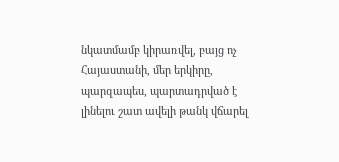նկատմամբ կիրառվել, բայց ոչ Հայաստանի, մեր երկիրը, պարզապես, պարտադրված է լինելու շատ ավելի թանկ վճարել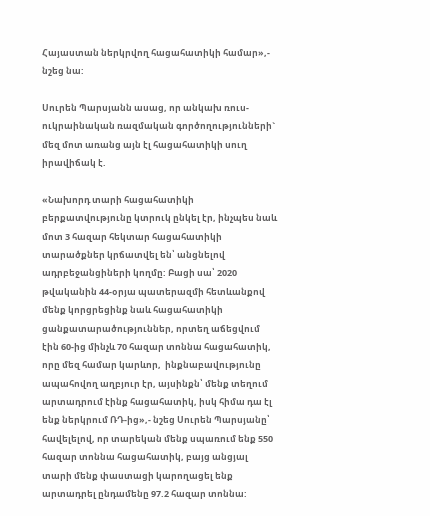Հայաստան ներկրվող հացահատիկի համար»,- նշեց նա:

Սուրեն Պարսյանն ասաց, որ անկախ ռուս-ուկրաինական ռազմական գործողությունների` մեզ մոտ առանց այն էլ հացահատիկի սուղ իրավիճակ է.

«Նախորդ տարի հացահատիկի բերքատվությունը կտրուկ ընկել էր, ինչպես նաև մոտ 3 հազար հեկտար հացահատիկի տարածքներ կրճատվել են՝ անցնելով ադրբեջանցիների կողմը: Բացի սա՝ 2020 թվականին 44-օրյա պատերազմի հետևանքով մենք կորցրեցինք նաև հացահատիկի ցանքատարածություններ, որտեղ աճեցվում էին 60-ից մինչև 70 հազար տոննա հացահատիկ, որը մեզ համար կարևոր,  ինքնաբավությունը ապահովող աղբյուր էր, այսինքն՝ մենք տեղում արտադրում էինք հացահատիկ, իսկ հիմա դա էլ ենք ներկրում ՌԴ-ից»,- նշեց Սուրեն Պարսյանը՝ հավելելով, որ տարեկան մենք սպառում ենք 550 հազար տոննա հացահատիկ, բայց անցյալ տարի մենք փաստացի կարողացել ենք արտադրել ընդամենը 97.2 հազար տոննա: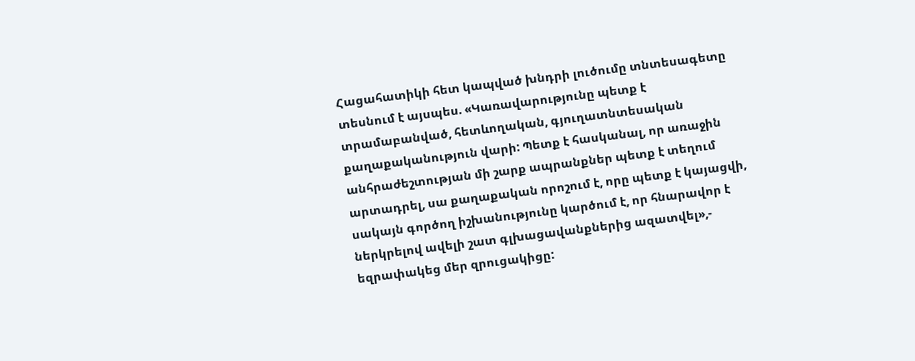Հացահատիկի հետ կապված խնդրի լուծումը տնտեսագետը տեսնում է այսպես. «Կառավարությունը պետք է տրամաբանված, հետևողական, գյուղատնտեսական քաղաքականություն վարի: Պետք է հասկանալ, որ առաջին անհրաժեշտության մի շարք ապրանքներ պետք է տեղում արտադրել, սա քաղաքական որոշում է, որը պետք է կայացվի, սակայն գործող իշխանությունը կարծում է, որ հնարավոր է ներկրելով ավելի շատ գլխացավանքներից ազատվել»,- եզրափակեց մեր զրուցակիցը: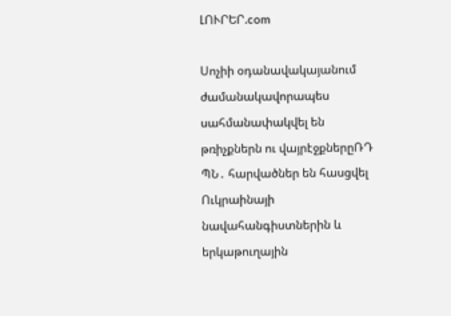ԼՈՒՐԵՐ.com

Սոչիի օդանավակայանում ժամանակավորապես սահմանափակվել են թռիչքներն ու վայրէջքներըՌԴ ՊՆ․ հարվածներ են հասցվել Ուկրաինայի նավահանգիստներին և երկաթուղային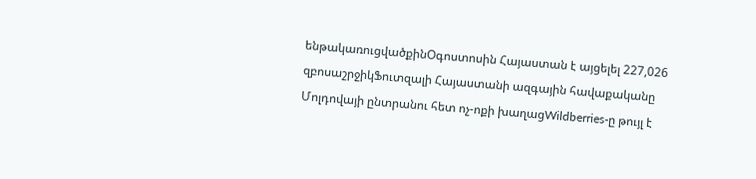ենթակառուցվածքինՕգոստոսին Հայաստան է այցելել 227,026 զբոսաշրջիկՖուտզալի Հայաստանի ազգային հավաքականը Մոլդովայի ընտրանու հետ ոչ-ոքի խաղացWildberries-ը թույլ է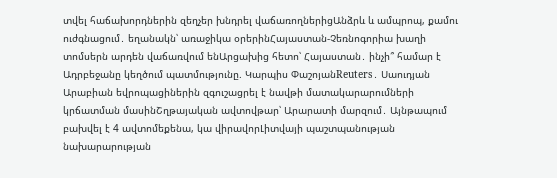տվել հաճախորդներին զեղչեր խնդրել վաճառողներիցԱնձրև և ամպրոպ, քամու ուժգնացում․ եղանակն՝ առաջիկա օրերինՀայաստան-Չեռնոգորիա խաղի տոմսերն արդեն վաճառվում ենԱրցախից հետո՝ Հայաստան․ ինչի՞ համար է Ադրբեջանը կեղծում պատմությունը. Կարպիս ՓաշոյանReuters․ Սաուդյան Արաբիան եվրոպացիներին զգուշացրել է նավթի մատակարարումների կրճատման մասինՇղթայական ավտովթար՝ Արարատի մարզում․ Այնթապում բախվել է 4 ավտոմեքենա, կա վիրավորԼիտվայի պաշտպանության նախարարության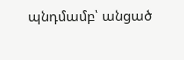պնդմամբ՝ անցած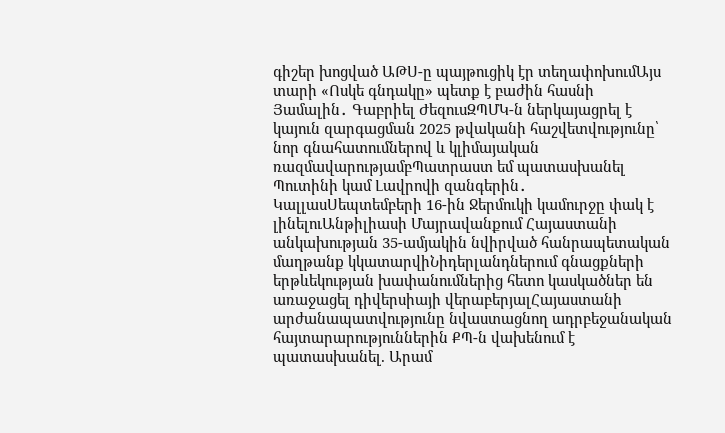գիշեր խոցված ԱԹՍ-ը պայթուցիկ էր տեղափոխումԱյս տարի «Ոսկե գնդակը» պետք է բաժին հասնի Յամալին․ Գաբրիել ԺեզուսԶՊՄԿ-ն ներկայացրել է կայուն զարգացման 2025 թվականի հաշվետվությունը՝ նոր գնահատումներով և կլիմայական ռազմավարությամբՊատրաստ եմ պատասխանել Պուտինի կամ Լավրովի զանգերին․ ԿալլասՍեպտեմբերի 16-ին Ջերմուկի կամուրջը փակ է լինելուԱնթիլիասի Մայրավանքում Հայաստանի անկախության 35-ամյակին նվիրված հանրապետական մաղթանք կկատարվիՆիդերլանդներում գնացքների երթևեկության խափանումներից հետո կասկածներ են առաջացել դիվերսիայի վերաբերյալՀայաստանի արժանապատվությունը նվաստացնող ադրբեջանական հայտարարություններին ՔՊ-ն վախենում է պատասխանել. Արամ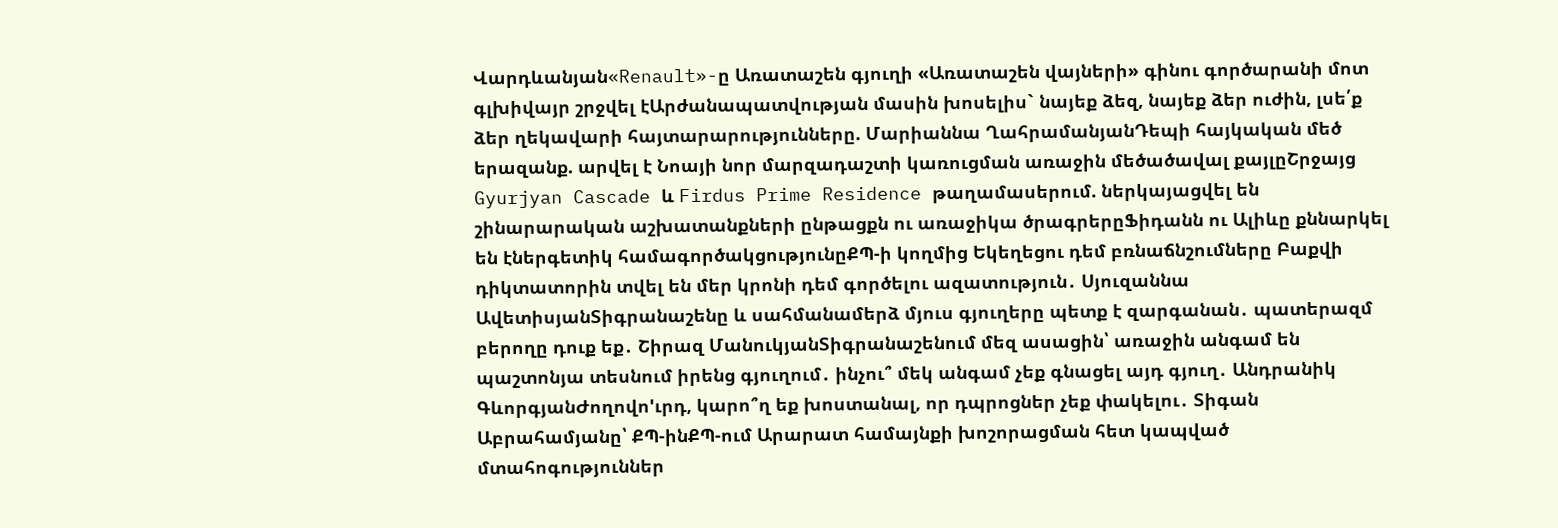Վարդևանյան«Renault»-ը Առատաշեն գյուղի «Առատաշեն վայների» գինու գործարանի մոտ գլխիվայր շրջվել էԱրժանապատվության մասին խոսելիս` նայեք ձեզ, նայեք ձեր ուժին, լսե՛ք ձեր ղեկավարի հայտարարությունները. Մարիաննա ՂահրամանյանԴեպի հայկական մեծ երազանք. արվել է Նոայի նոր մարզադաշտի կառուցման առաջին մեծածավալ քայլըՇրջայց Gyurjyan Cascade և Firdus Prime Residence թաղամասերում. ներկայացվել են շինարարական աշխատանքների ընթացքն ու առաջիկա ծրագրերըՖիդանն ու Ալիևը քննարկել են էներգետիկ համագործակցությունըՔՊ-ի կողմից Եկեղեցու դեմ բռնաճնշումները Բաքվի դիկտատորին տվել են մեր կրոնի դեմ գործելու ազատություն․ Սյուզաննա ԱվետիսյանՏիգրանաշենը և սահմանամերձ մյուս գյուղերը պետք է զարգանան․ պատերազմ բերողը դուք եք․ Շիրազ ՄանուկյանՏիգրանաշենում մեզ ասացին՝ առաջին անգամ են պաշտոնյա տեսնում իրենց գյուղում․ ինչու՞ մեկ անգամ չեք գնացել այդ գյուղ․ Անդրանիկ ԳևորգյանԺողովո'ւրդ, կարո՞ղ եք խոստանալ, որ դպրոցներ չեք փակելու․ Տիգան Աբրահամյանը՝ ՔՊ-ինՔՊ-ում Արարատ համայնքի խոշորացման հետ կապված մտահոգություններ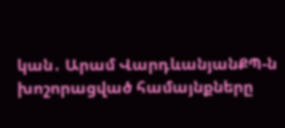կան․ Արամ ՎարդևանյանՔՊ-ն խոշորացված համայնքները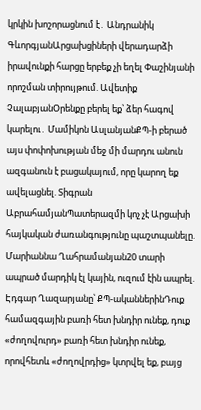կրկին խոշորացնում է․ Անդրանիկ ԳևորգյանԱրցախցիների վերադարձի իրավունքի հարցը երբեք չի եղել Փաշինյանի որոշման տիրույթում. Ավետիք ՉալաբյանՕրենքը բերել եք՝ ձեր հագով կարելու․ Մամիկոն ԱսլանյանՔՊ-ի բերած այս փոփոխության մեջ մի մարդու անուն ազգանուն է բացակայում, որը կարող եք ավելացնել. Տիգրան ԱբրահամյանՊատերազմի կոչ չէ Արցախի հայկական ժառանգությունը պաշտպանելը. Մարիաննա Ղահրամանյան20 տարի ապրած մարդիկ էլ կային, ուզում էին ապրել. Էդգար Ղազարյանը՝ ՔՊ-ականներինԴուք համազգային բառի հետ խնդիր ունեք, դուք «ժողովուրդ» բառի հետ խնդիր ունեք, որովհետև «ժողովրդից» կտրվել եք, բայց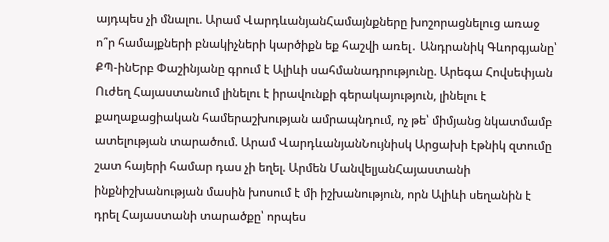այդպես չի մնալու. Արամ ՎարդևանյանՀամայնքները խոշորացնելուց առաջ ո՞ր համայքների բնակիչների կարծիքն եք հաշվի առել․ Անդրանիկ Գևորգյանը՝ ՔՊ-ինԵրբ Փաշինյանը գրում է Ալիևի սահմանադրությունը. Արեգա Հովսեփյան Ուժեղ Հայաստանում լինելու է իրավունքի գերակայություն, լինելու է քաղաքացիական համերաշխության ամրապնդում, ոչ թե՝ միմյանց նկատմամբ ատելության տարածում. Արամ ՎարդևանյանՆույնիսկ Արցախի էթնիկ զտումը շատ հայերի համար դաս չի եղել. Արմեն ՄանվելյանՀայաստանի ինքնիշխանության մասին խոսում է մի իշխանություն, որն Ալիևի սեղանին է դրել Հայաստանի տարածքը՝ որպես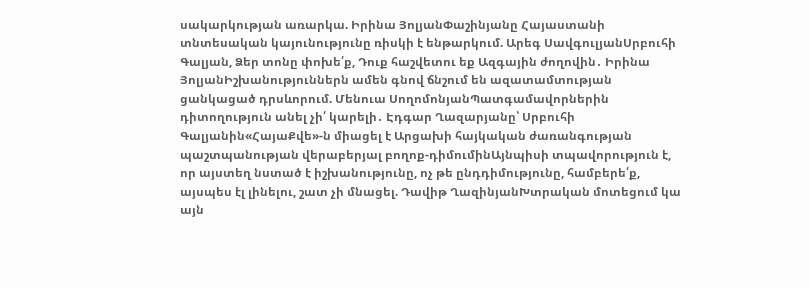սակարկության առարկա. Իրինա ՅոլյանՓաշինյանը Հայաստանի տնտեսական կայունությունը ռիսկի է ենթարկում. Արեգ ՍավգուլյանՍրբուհի Գալյան, Ձեր տոնը փոխե՛ք, Դուք հաշվետու եք Ազգային ժողովին․ Իրինա ՅոլյանԻշխանություններն ամեն գնով ճնշում են ազատամտության ցանկացած դրսևորում. Մենուա ՍողոմոնյանՊատգամավորներին դիտողություն անել չի՛ կարելի․ Էդգար Ղազարյանը՝ Սրբուհի Գալյանին«ՀայաՔվե»-ն միացել է Արցախի հայկական ժառանգության պաշտպանության վերաբերյալ բողոք-դիմումինԱյնպիսի տպավորություն է, որ այստեղ նստած է իշխանությունը, ոչ թե ընդդիմությունը, համբերե՛ք, այսպես էլ լինելու, շատ չի մնացել. Դավիթ ՂազինյանԽտրական մոտեցում կա այն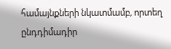համայնքների նկատմամբ, որտեղ ընդդիմադիր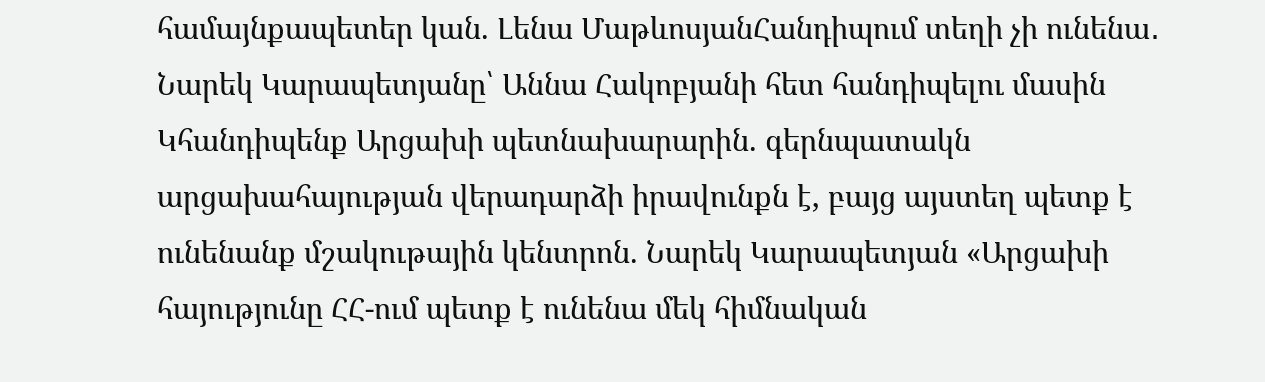համայնքապետեր կան. Լենա ՄաթևոսյանՀանդիպում տեղի չի ունենա․ Նարեկ Կարապետյանը՝ Աննա Հակոբյանի հետ հանդիպելու մասին Կհանդիպենք Արցախի պետնախարարին. գերնպատակն արցախահայության վերադարձի իրավունքն է, բայց այստեղ պետք է ունենանք մշակութային կենտրոն. Նարեկ Կարապետյան «Արցախի հայությունը ՀՀ-ում պետք է ունենա մեկ հիմնական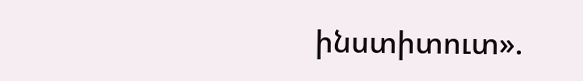ինստիտուտ».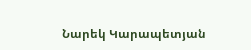Նարեկ Կարապետյան